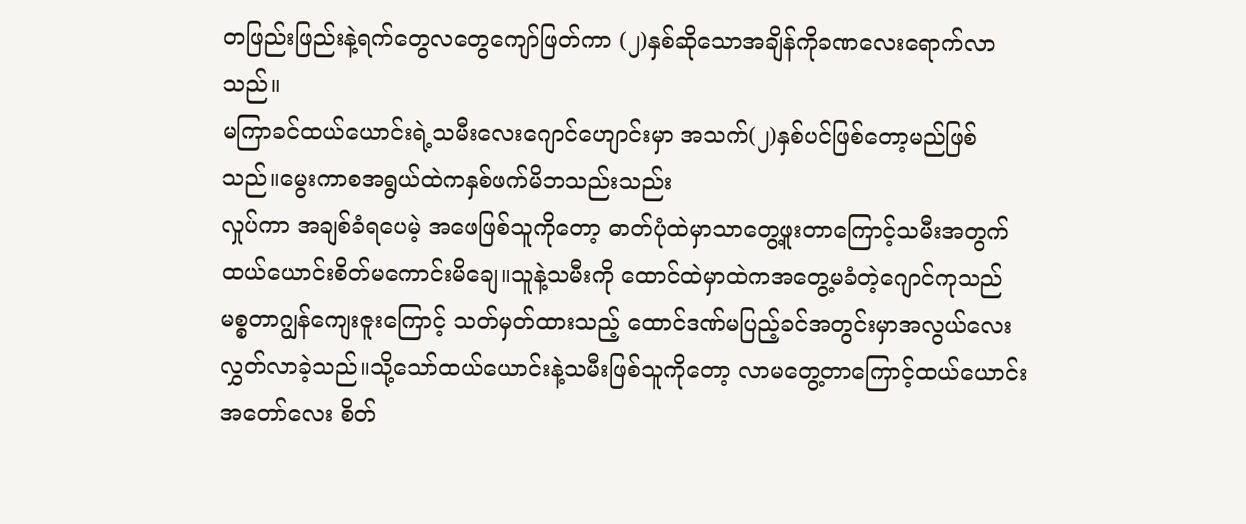တဖြည်းဖြည်းနဲ့ရက်တွေလတွေကျော်ဖြတ်ကာ (၂)နှစ်ဆိုသောအချိန်ကိုခဏလေးရောက်လာသည်။
မကြာခင်ထယ်ယောင်းရဲ့သမီးလေးဂျောင်ဟျောင်းမှာ အသက်(၂)နှစ်ပင်ဖြစ်တော့မည်ဖြစ်သည်။မွေးကာစအရွယ်ထဲကနှစ်ဖက်မိဘသည်းသည်း
လှုပ်ကာ အချစ်ခံရပေမဲ့ အဖေဖြစ်သူကိုတော့ ဓာတ်ပုံထဲမှာသာတွေ့ဖူးတာကြောင့်သမီးအတွက် ထယ်ယောင်းစိတ်မကောင်းမိချေ။သူနဲ့သမီးကို ထောင်ထဲမှာထဲကအတွေ့မခံတဲ့ဂျောင်ကုသည် မစ္စတာဂျွန်ကျေးဇူးကြောင့် သတ်မှတ်ထားသည့် ထောင်ဒဏ်မပြည့်ခင်အတွင်းမှာအလွယ်လေးလွှတ်လာခဲ့သည်။သို့သော်ထယ်ယောင်းနဲ့သမီးဖြစ်သူကိုတော့ လာမတွေ့တာကြောင့်ထယ်ယောင်းအတော်လေး စိတ်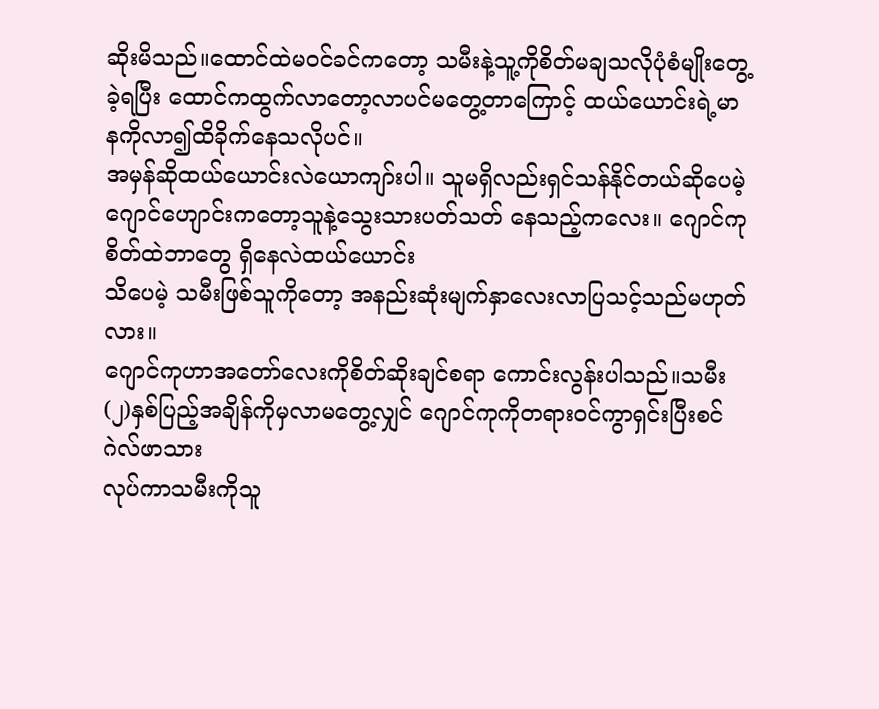ဆိုးမိသည်။ထောင်ထဲမဝင်ခင်ကတော့ သမီးနဲ့သူ့ကိုစိတ်မချသလိုပုံစံမျိုးတွေ့ခဲ့ရပြီး ထောင်ကထွက်လာတော့လာပင်မတွေ့တာကြောင့် ထယ်ယောင်းရဲ့မာနကိုလာ၍ထိခိုက်နေသလိုပင်။
အမှန်ဆိုထယ်ယောင်းလဲယောကျာ်းပါ။ သူမရှိလည်းရှင်သန်နိုင်တယ်ဆိုပေမဲ့
ဂျောင်ဟျောင်းကတော့သူနဲ့သွေးသားပတ်သတ် နေသည့်ကလေး။ ဂျောင်ကုစိတ်ထဲဘာတွေ ရှိနေလဲထယ်ယောင်း
သိပေမဲ့ သမီးဖြစ်သူကိုတော့ အနည်းဆုံးမျက်နှာလေးလာပြသင့်သည်မဟုတ်လား။
ဂျောင်ကုဟာအတော်လေးကိုစိတ်ဆိုးချင်စရာ ကောင်းလွန်းပါသည်။သမီး(၂)နှစ်ပြည့်အချိန်ကိုမှလာမတွေ့လျှင် ဂျောင်ကုကိုတရားဝင်ကွာရှင်းပြီးစင်ဂဲလ်ဖာသား
လုပ်ကာသမီးကိုသူ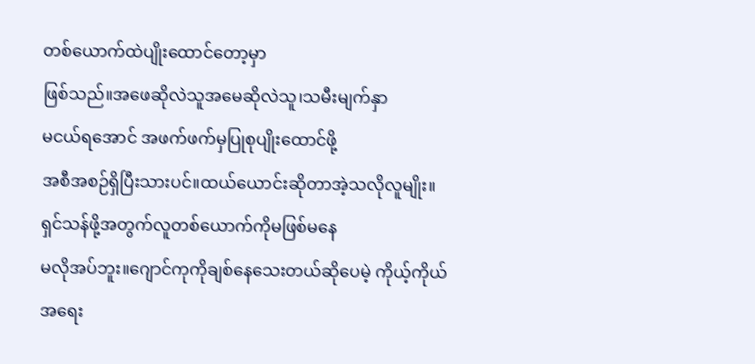တစ်ယောက်ထဲပျိုးထောင်တော့မှာ
ဖြစ်သည်။အဖေဆိုလဲသူအမေဆိုလဲသူ၊သမီးမျက်နှာ
မငယ်ရအောင် အဖက်ဖက်မှပြုစုပျိုးထောင်ဖို့
အစီအစဉ်ရှိပြီးသားပင်။ထယ်ယောင်းဆိုတာအဲ့သလိုလူမျိုး။
ရှင်သန်ဖို့အတွက်လူတစ်ယောက်ကိုမဖြစ်မနေ
မလိုအပ်ဘူး။ဂျောင်ကုကိုချစ်နေသေးတယ်ဆိုပေမဲ့ ကိုယ့်ကိုယ်အရေး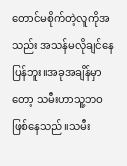တောင်မစိုက်တဲ့လူကိုအသည်း အသန်မလိုချင်နေပြန်ဘူး။အခုအချိန်မှာတော့ သမီးဟာသူ့ဘဝဖြစ်နေသည်။သမီး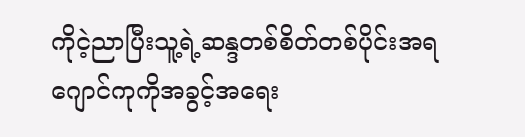ကိုငဲ့ညာပြီးသူ့ရဲ့ဆန္ဒတစ်စိတ်တစ်ပိုင်းအရ ဂျောင်ကုကိုအခွင့်အရေး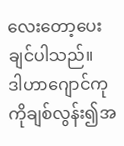လေးတော့ပေးချင်ပါသည်။
ဒါဟာဂျောင်ကုကိုချစ်လွန်း၍အ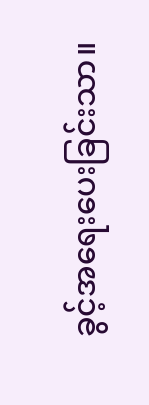ခွင့်အရေးပေးခြင်းသာ။